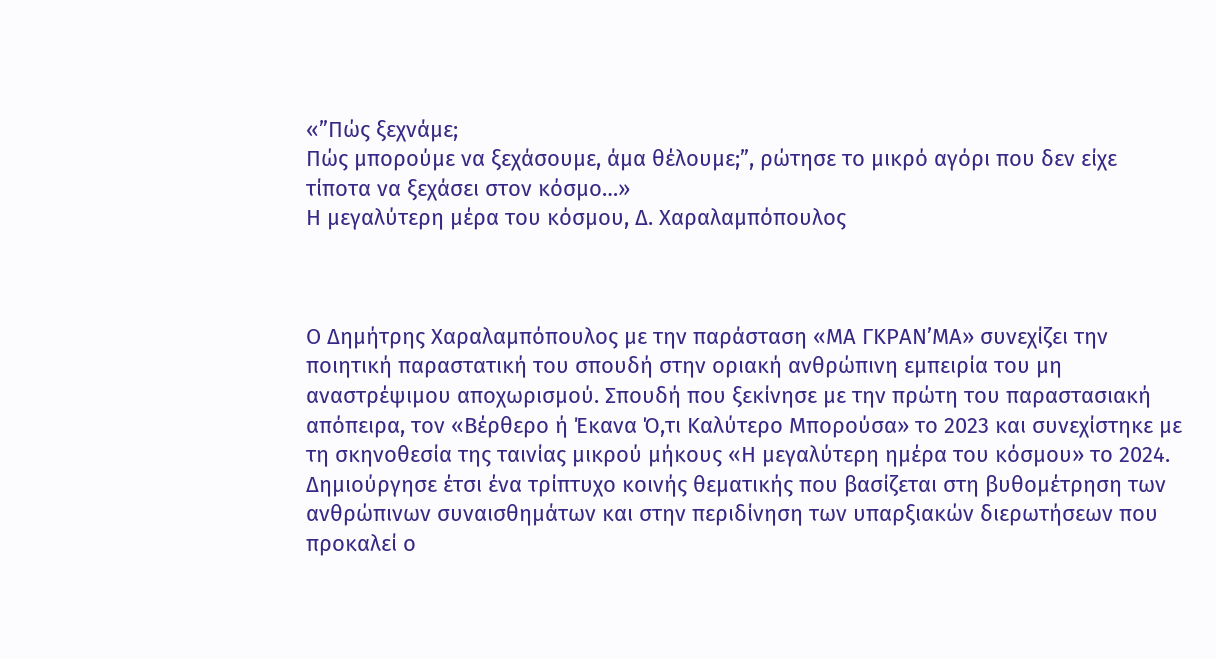«”Πώς ξεχνάμε;
Πώς μπορούμε να ξεχάσουμε, άμα θέλουμε;”, ρώτησε το μικρό αγόρι που δεν είχε τίποτα να ξεχάσει στον κόσμο…»
Η μεγαλύτερη μέρα του κόσμου, Δ. Χαραλαμπόπουλος



Ο Δημήτρης Χαραλαμπόπουλος με την παράσταση «ΜΑ ΓΚΡΑΝ’ΜΑ» συνεχίζει την ποιητική παραστατική του σπουδή στην οριακή ανθρώπινη εμπειρία του μη αναστρέψιμου αποχωρισμού. Σπουδή που ξεκίνησε με την πρώτη του παραστασιακή απόπειρα, τον «Βέρθερο ή Έκανα Ό,τι Καλύτερο Μπορούσα» το 2023 και συνεχίστηκε με τη σκηνοθεσία της ταινίας μικρού μήκους «Η μεγαλύτερη ημέρα του κόσμου» το 2024. Δημιούργησε έτσι ένα τρίπτυχο κοινής θεματικής που βασίζεται στη βυθομέτρηση των ανθρώπινων συναισθημάτων και στην περιδίνηση των υπαρξιακών διερωτήσεων που προκαλεί ο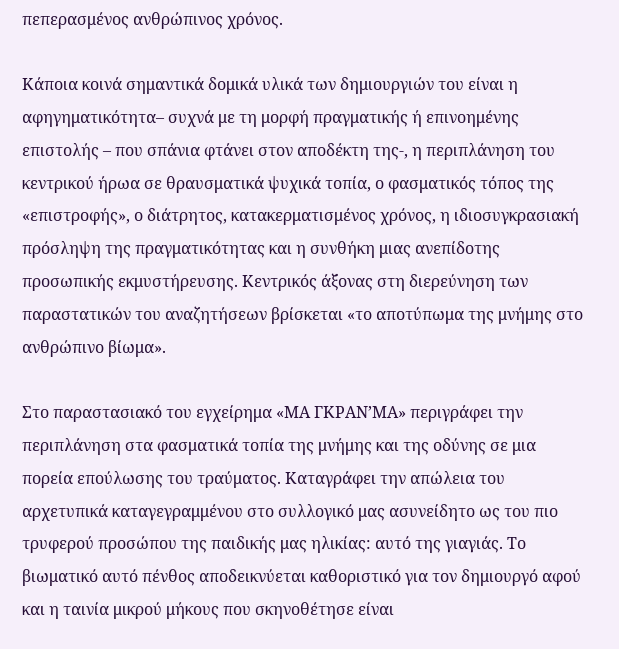πεπερασμένος ανθρώπινος χρόνος.

Κάποια κοινά σημαντικά δομικά υλικά των δημιουργιών του είναι η αφηγηματικότητα– συχνά με τη μορφή πραγματικής ή επινοημένης επιστολής – που σπάνια φτάνει στον αποδέκτη της-, η περιπλάνηση του κεντρικού ήρωα σε θραυσματικά ψυχικά τοπία, ο φασματικός τόπος της «επιστροφής», ο διάτρητος, κατακερματισμένος χρόνος, η ιδιοσυγκρασιακή πρόσληψη της πραγματικότητας και η συνθήκη μιας ανεπίδοτης προσωπικής εκμυστήρευσης. Κεντρικός άξονας στη διερεύνηση των παραστατικών του αναζητήσεων βρίσκεται «το αποτύπωμα της μνήμης στο ανθρώπινο βίωμα».

Στο παραστασιακό του εγχείρημα «ΜΑ ΓΚΡΑΝ’ΜΑ» περιγράφει την περιπλάνηση στα φασματικά τοπία της μνήμης και της οδύνης σε μια πορεία επούλωσης του τραύματος. Καταγράφει την απώλεια του αρχετυπικά καταγεγραμμένου στο συλλογικό μας ασυνείδητο ως του πιο τρυφερού προσώπου της παιδικής μας ηλικίας: αυτό της γιαγιάς. Το βιωματικό αυτό πένθος αποδεικνύεται καθοριστικό για τον δημιουργό αφού και η ταινία μικρού μήκους που σκηνοθέτησε είναι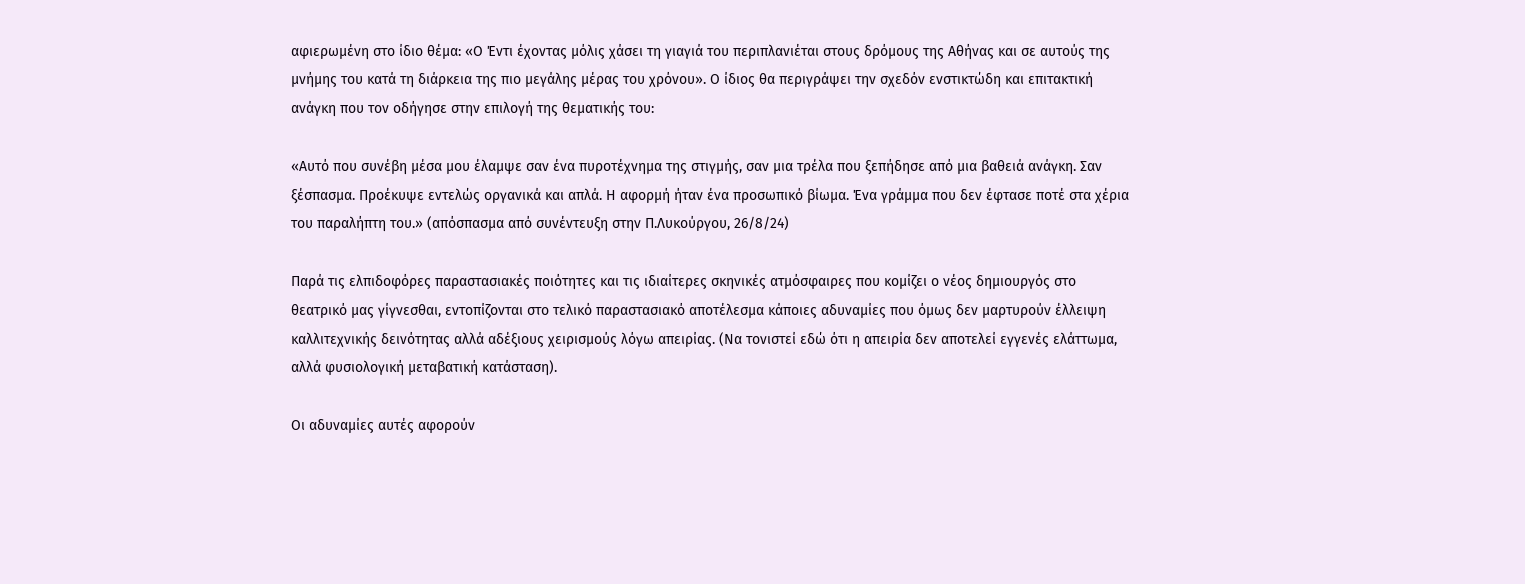αφιερωμένη στο ίδιο θέμα: «Ο Έντι έχοντας μόλις χάσει τη γιαγιά του περιπλανιέται στους δρόμους της Αθήνας και σε αυτούς της μνήμης του κατά τη διάρκεια της πιο μεγάλης μέρας του χρόνου». Ο ίδιος θα περιγράψει την σχεδόν ενστικτώδη και επιτακτική ανάγκη που τον οδήγησε στην επιλογή της θεματικής του:

«Αυτό που συνέβη μέσα μου έλαμψε σαν ένα πυροτέχνημα της στιγμής, σαν μια τρέλα που ξεπήδησε από μια βαθειά ανάγκη. Σαν ξέσπασμα. Προέκυψε εντελώς οργανικά και απλά. Η αφορμή ήταν ένα προσωπικό βίωμα. Ένα γράμμα που δεν έφτασε ποτέ στα χέρια του παραλήπτη του.» (απόσπασμα από συνέντευξη στην Π.Λυκούργου, 26/8/24)

Παρά τις ελπιδοφόρες παραστασιακές ποιότητες και τις ιδιαίτερες σκηνικές ατμόσφαιρες που κομίζει ο νέος δημιουργός στο θεατρικό μας γίγνεσθαι, εντοπίζονται στο τελικό παραστασιακό αποτέλεσμα κάποιες αδυναμίες που όμως δεν μαρτυρούν έλλειψη καλλιτεχνικής δεινότητας αλλά αδέξιους χειρισμούς λόγω απειρίας. (Να τονιστεί εδώ ότι η απειρία δεν αποτελεί εγγενές ελάττωμα, αλλά φυσιολογική μεταβατική κατάσταση).

Οι αδυναμίες αυτές αφορούν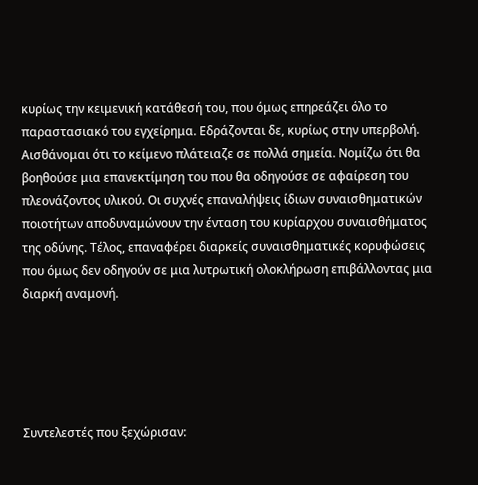κυρίως την κειμενική κατάθεσή του, που όμως επηρεάζει όλο το παραστασιακό του εγχείρημα. Εδράζονται δε, κυρίως στην υπερβολή. Αισθάνομαι ότι το κείμενο πλάτειαζε σε πολλά σημεία. Νομίζω ότι θα βοηθούσε μια επανεκτίμηση του που θα οδηγούσε σε αφαίρεση του πλεονάζοντος υλικού. Οι συχνές επαναλήψεις ίδιων συναισθηματικών ποιοτήτων αποδυναμώνουν την ένταση του κυρίαρχου συναισθήματος της οδύνης. Τέλος, επαναφέρει διαρκείς συναισθηματικές κορυφώσεις που όμως δεν οδηγούν σε μια λυτρωτική ολοκλήρωση επιβάλλοντας μια διαρκή αναμονή.





Συντελεστές που ξεχώρισαν: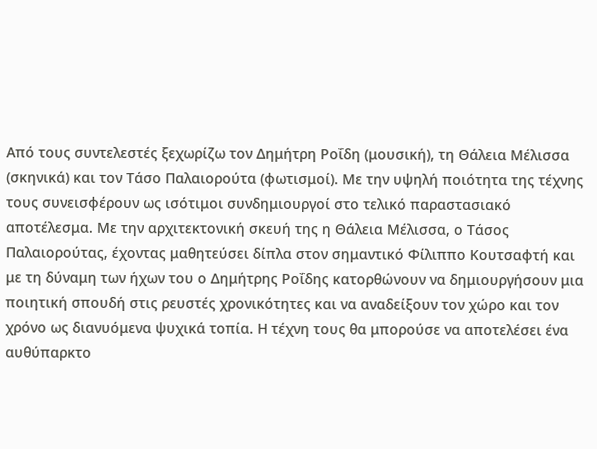Από τους συντελεστές ξεχωρίζω τον Δημήτρη Ροΐδη (μουσική), τη Θάλεια Μέλισσα (σκηνικά) και τον Τάσο Παλαιορούτα (φωτισμοί). Με την υψηλή ποιότητα της τέχνης τους συνεισφέρουν ως ισότιμοι συνδημιουργοί στο τελικό παραστασιακό αποτέλεσμα. Με την αρχιτεκτονική σκευή της η Θάλεια Μέλισσα, ο Τάσος Παλαιορούτας, έχοντας μαθητεύσει δίπλα στον σημαντικό Φίλιππο Κουτσαφτή και με τη δύναμη των ήχων του ο Δημήτρης Ροΐδης κατορθώνουν να δημιουργήσουν μια ποιητική σπουδή στις ρευστές χρονικότητες και να αναδείξουν τον χώρο και τον χρόνο ως διανυόμενα ψυχικά τοπία. Η τέχνη τους θα μπορούσε να αποτελέσει ένα αυθύπαρκτο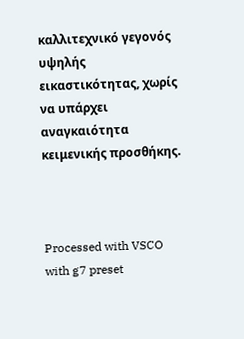καλλιτεχνικό γεγονός υψηλής εικαστικότητας, χωρίς να υπάρχει αναγκαιότητα κειμενικής προσθήκης.



Processed with VSCO with g7 preset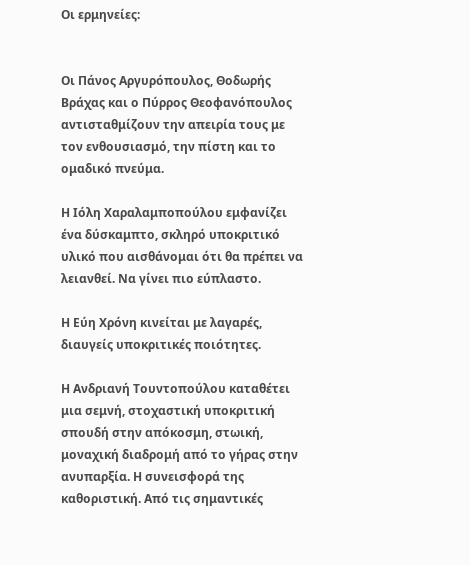Οι ερμηνείες:


Οι Πάνος Αργυρόπουλος, Θοδωρής Βράχας και ο Πύρρος Θεοφανόπουλος αντισταθμίζουν την απειρία τους με τον ενθουσιασμό, την πίστη και το ομαδικό πνεύμα.

Η Ιόλη Χαραλαμποπούλου εμφανίζει ένα δύσκαμπτο, σκληρό υποκριτικό υλικό που αισθάνομαι ότι θα πρέπει να λειανθεί. Να γίνει πιο εύπλαστο.

Η Εύη Χρόνη κινείται με λαγαρές, διαυγείς υποκριτικές ποιότητες.

Η Ανδριανή Τουντοπούλου καταθέτει μια σεμνή, στοχαστική υποκριτική σπουδή στην απόκοσμη, στωική, μοναχική διαδρομή από το γήρας στην ανυπαρξία. Η συνεισφορά της καθοριστική. Από τις σημαντικές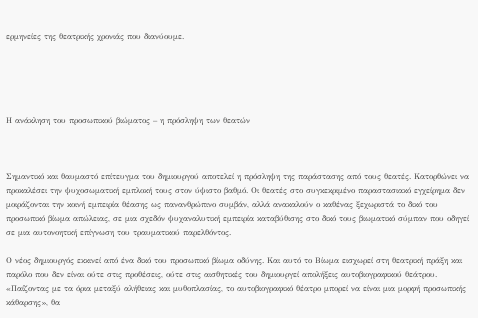ερμηνείες της θεατρικής χρονιάς που διανύουμε.





Η ανάκληση του προσωπικού βιώματος – η πρόσληψη των θεατών



Σημαντικό και θαυμαστό επίτευγμα του δημιουργού αποτελεί η πρόσληψη της παράστασης από τους θεατές. Κατορθώνει να προκαλέσει την ψυχοσωματική εμπλοκή τους στον ύψιστο βαθμό. Οι θεατές στο συγκεκριμένο παραστασιακό εγχείρημα δεν μοιράζονται την κοινή εμπειρία θέασης ως πανανθρώπινο συμβάν, αλλά ανακαλούν ο καθένας ξεχωριστά το δικό του προσωπικό βίωμα απώλειας, σε μια σχεδόν ψυχαναλυτική εμπειρία καταβύθισης στο δικό τους βιωματικό σύμπαν που οδηγεί σε μια αυτονοητική επίγνωση του τραυματικού παρελθόντος.

Ο νέος δημιουργός εκκινεί από ένα δικό του προσωπικό βίωμα οδύνης. Και αυτό το Βίωμα εισχωρεί στη θεατρική πράξη και παρόλο που δεν είναι ούτε στις προθέσεις, ούτε στις αισθητικές του δημιουργεί απολήξεις αυτοβιογραφικού θεάτρου. «Παίζοντας με τα όρια μεταξύ αλήθειας και μυθοπλασίας, το αυτοβιογραφικό θέατρο μπορεί να είναι μια μορφή προσωπικής κάθαρσης», θα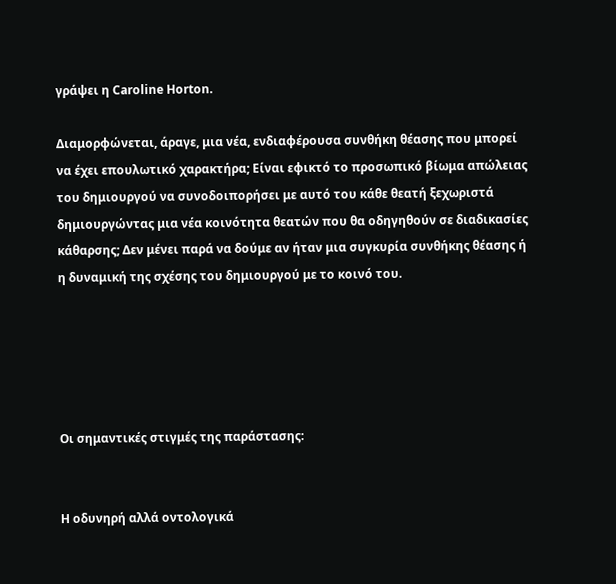γράψει η Caroline Horton.

Διαμορφώνεται, άραγε, μια νέα, ενδιαφέρουσα συνθήκη θέασης που μπορεί να έχει επουλωτικό χαρακτήρα; Είναι εφικτό το προσωπικό βίωμα απώλειας του δημιουργού να συνοδοιπορήσει με αυτό του κάθε θεατή ξεχωριστά δημιουργώντας μια νέα κοινότητα θεατών που θα οδηγηθούν σε διαδικασίες κάθαρσης; Δεν μένει παρά να δούμε αν ήταν μια συγκυρία συνθήκης θέασης ή η δυναμική της σχέσης του δημιουργού με το κοινό του.





Οι σημαντικές στιγμές της παράστασης:


Η οδυνηρή αλλά οντολογικά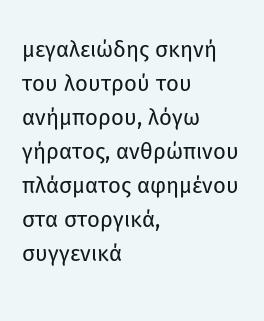μεγαλειώδης σκηνή του λουτρού του ανήμπορου, λόγω γήρατος, ανθρώπινου πλάσματος αφημένου στα στοργικά, συγγενικά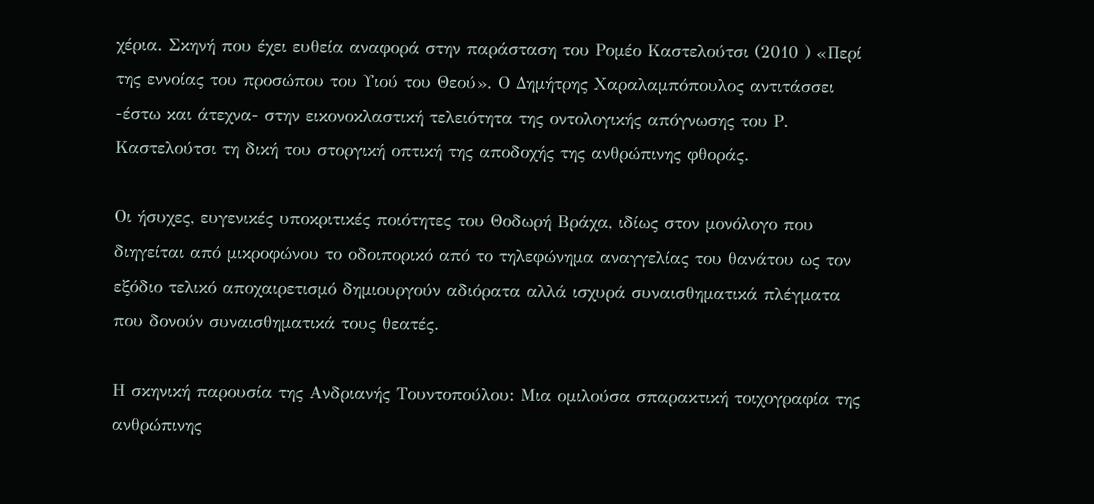χέρια. Σκηνή που έχει ευθεία αναφορά στην παράσταση του Ρομέο Καστελούτσι (2010 ) «Περί της εννοίας του προσώπου του Υιού του Θεού». Ο Δημήτρης Χαραλαμπόπουλος αντιτάσσει -έστω και άτεχνα- στην εικονοκλαστική τελειότητα της οντολογικής απόγνωσης του Ρ. Καστελούτσι τη δική του στοργική οπτική της αποδοχής της ανθρώπινης φθοράς.

Οι ήσυχες, ευγενικές υποκριτικές ποιότητες του Θοδωρή Βράχα, ιδίως στον μονόλογο που διηγείται από μικροφώνου το οδοιπορικό από το τηλεφώνημα αναγγελίας του θανάτου ως τον εξόδιο τελικό αποχαιρετισμό δημιουργούν αδιόρατα αλλά ισχυρά συναισθηματικά πλέγματα που δονούν συναισθηματικά τους θεατές.

Η σκηνική παρουσία της Ανδριανής Τουντοπούλου: Μια ομιλούσα σπαρακτική τοιχογραφία της ανθρώπινης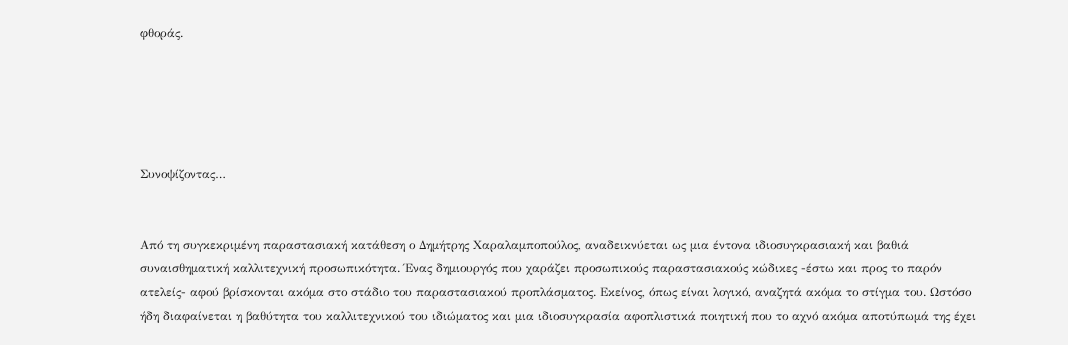φθοράς.





Συνοψίζοντας…


Από τη συγκεκριμένη παραστασιακή κατάθεση ο Δημήτρης Χαραλαμποπούλος, αναδεικνύεται ως μια έντονα ιδιοσυγκρασιακή και βαθιά συναισθηματική καλλιτεχνική προσωπικότητα. Ένας δημιουργός που χαράζει προσωπικούς παραστασιακούς κώδικες -έστω και προς το παρόν ατελείς- αφού βρίσκονται ακόμα στο στάδιο του παραστασιακού προπλάσματος. Εκείνος, όπως είναι λογικό, αναζητά ακόμα το στίγμα του. Ωστόσο ήδη διαφαίνεται η βαθύτητα του καλλιτεχνικού του ιδιώματος και μια ιδιοσυγκρασία αφοπλιστικά ποιητική που το αχνό ακόμα αποτύπωμά της έχει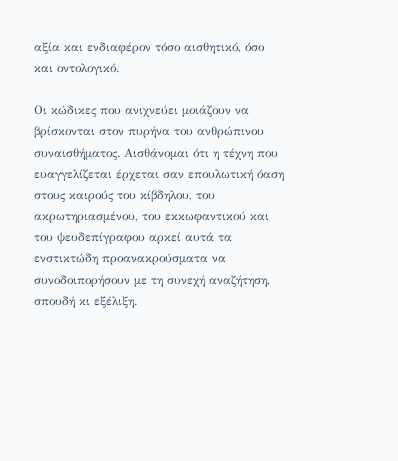αξία και ενδιαφέρον τόσο αισθητικό, όσο και οντολογικό.

Οι κώδικες που ανιχνεύει μοιάζουν να βρίσκονται στον πυρήνα του ανθρώπινου συναισθήματος. Αισθάνομαι ότι η τέχνη που ευαγγελίζεται έρχεται σαν επουλωτική όαση στους καιρούς του κίβδηλου, του ακρωτηριασμένου, του εκκωφαντικού και του ψευδεπίγραφου αρκεί αυτά τα ενστικτώδη προανακρούσματα να συνοδοιπορήσουν με τη συνεχή αναζήτηση, σπουδή κι εξέλιξη.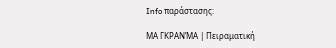Info παράστασης:

ΜΑ ΓΚΡΑΝ’ΜΑ | Πειραματική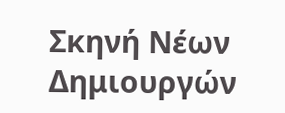Σκηνή Νέων Δημιουργών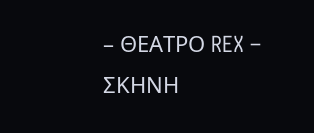– ΘΕΑΤΡΟ REX – ΣΚΗΝΗ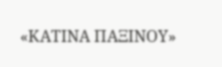«ΚΑΤΙΝΑ ΠΑΞΙΝΟΥ»